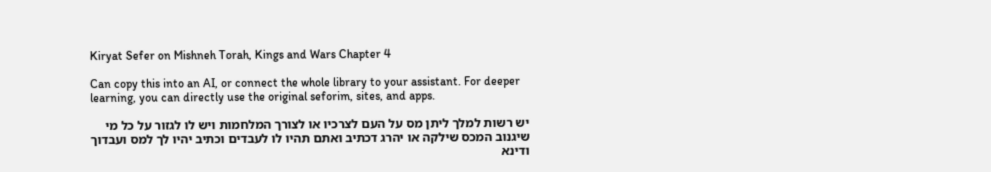Kiryat Sefer on Mishneh Torah, Kings and Wars Chapter 4

Can copy this into an AI, or connect the whole library to your assistant. For deeper learning, you can directly use the original seforim, sites, and apps.

יש רשות למלך ליתן מס על העם לצרכיו או לצורך המלחמות ויש לו לגזור על כל מי שיגנוב המכס שילקה או יהרג דכתיב ואתם תהיו לו לעבדים וכתיב יהיו לך למס ועבדוך ודינא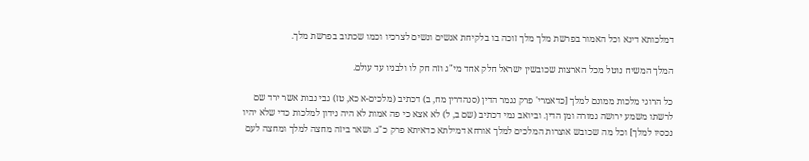דמלכותא דינא וכל האמור בפרשת מלך מלך זוכה בו בלקיחת אנשים ונשים לצרכיו וכמו שכתוב בפרשת מלך.

המלך המשיח נוטל מכל הארצות שכובשין ישראל חלק אחד מי"ג וזה חק לו ולבניו עד עולם.

כל הרוגי מלכות ממונם למלך [כדאמרי' פרק נגמר הדין (סנהדרין מח, ב) דכתיב (מלכים-א כא, טז) גבי נבות אשר ירד שם לרשתו משמע ירושה גמורה ומן הדין. וביואב נמי דכתיב (שם ב, ל) לא אצא כי פה אמות לא היה נידון למלכות כדי שלא יהיו נכסיו למלך] וכל מה שכובש אוצרות המלכים למלך אורחא דמילתא כדאיתא פרק כ"ג. ושאר ביזה מחצה למלך ומחצה לעם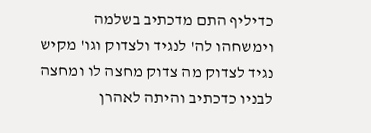כדיליף התם מדכתיב בשלמה וימשחהו לה' לנגיד ולצדוק וגו' מקיש נגיד לצדוק מה צדוק מחצה לו ומחצה לבניו כדכתיב והיתה לאהרן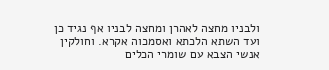ולבניו מחצה לאהרן ומחצה לבניו אף נגיד כן ועד השתא הלכתא ואסמכוה אקרא. וחולקין אנשי הצבא עם שומרי הכלים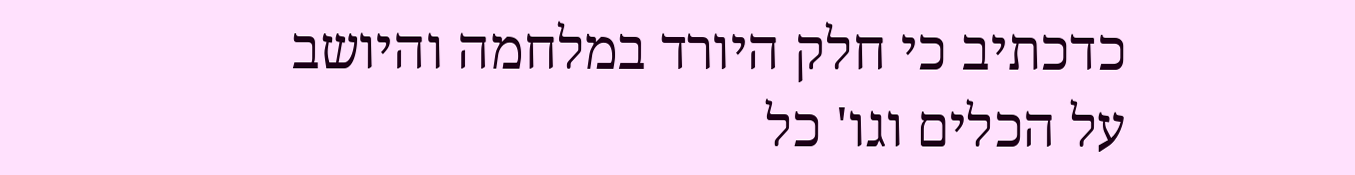כדכתיב כי חלק היורד במלחמה והיושב על הכלים וגו' כל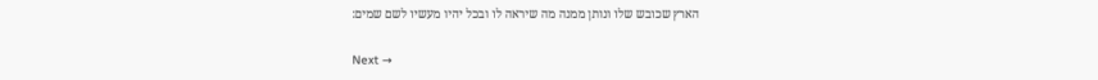הארץ שכובש שלו ונותן ממנה מה שיראה לו ובכל יהיו מעשיו לשם שמים:

Next →